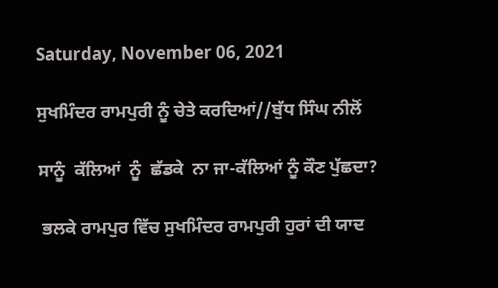Saturday, November 06, 2021

ਸੁਖਮਿੰਦਰ ਰਾਮਪੁਰੀ ਨੂੰ ਚੇਤੇ ਕਰਦਿਆਂ//ਬੁੱਧ ਸਿੰਘ ਨੀਲੋਂ

ਸਾਨੂੰ  ਕੱਲਿਆਂ  ਨੂੰ  ਛੱਡਕੇ  ਨਾ ਜਾ-ਕੱਲਿਆਂ ਨੂੰ ਕੌਣ ਪੁੱਛਦਾ?

 ਭਲਕੇ ਰਾਮਪੁਰ ਵਿੱਚ ਸੁਖਮਿੰਦਰ ਰਾਮਪੁਰੀ ਹੁਰਾਂ ਦੀ ਯਾਦ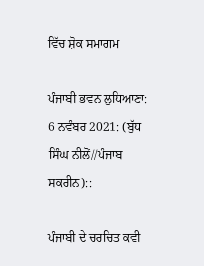ਵਿੱਚ ਸ਼ੋਕ ਸਮਾਗਮ

ਪੰਜਾਬੀ ਭਵਨ ਲੁਧਿਆਣਾ: 6 ਨਵੰਬਰ 2021: (ਬੁੱਧ ਸਿੰਘ ਨੀਲੋਂ//ਪੰਜਾਬ ਸਕਰੀਨ)::

ਪੰਜਾਬੀ ਦੇ ਚਰਚਿਤ ਕਵੀ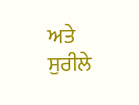ਅਤੇ ਸੁਰੀਲੇ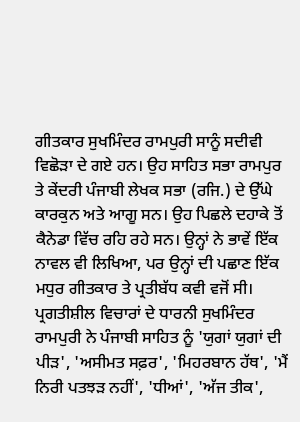ਗੀਤਕਾਰ ਸੁਖਮਿੰਦਰ ਰਾਮਪੁਰੀ ਸਾਨੂੰ ਸਦੀਵੀ ਵਿਛੋੜਾ ਦੇ ਗਏ ਹਨ। ਉਹ ਸਾਹਿਤ ਸਭਾ ਰਾਮਪੁਰ ਤੇ ਕੇਂਦਰੀ ਪੰਜਾਬੀ ਲੇਖਕ ਸਭਾ (ਰਜਿ.) ਦੇ ਉੱਘੇ ਕਾਰਕੁਨ ਅਤੇ ਆਗੂ ਸਨ। ਉਹ ਪਿਛਲੇ ਦਹਾਕੇ ਤੋਂ ਕੈਨੇਡਾ ਵਿੱਚ ਰਹਿ ਰਹੇ ਸਨ। ਉਨ੍ਹਾਂ ਨੇ ਭਾਵੇਂ ਇੱਕ ਨਾਵਲ ਵੀ ਲਿਖਿਆ, ਪਰ ਉਨ੍ਹਾਂ ਦੀ ਪਛਾਣ ਇੱਕ ਮਧੁਰ ਗੀਤਕਾਰ ਤੇ ਪ੍ਰਤੀਬੱਧ ਕਵੀ ਵਜੋਂ ਸੀ। ਪ੍ਰਗਤੀਸ਼ੀਲ ਵਿਚਾਰਾਂ ਦੇ ਧਾਰਨੀ ਸੁਖਮਿੰਦਰ ਰਾਮਪੁਰੀ ਨੇ ਪੰਜਾਬੀ ਸਾਹਿਤ ਨੂੰ 'ਯੁਗਾਂ ਯੁਗਾਂ ਦੀ ਪੀੜ', 'ਅਸੀਮਤ ਸਫ਼ਰ', 'ਮਿਹਰਬਾਨ ਹੱਥ', 'ਮੈਂ ਨਿਰੀ ਪਤਝੜ ਨਹੀਂ', 'ਧੀਆਂ', 'ਅੱਜ ਤੀਕ',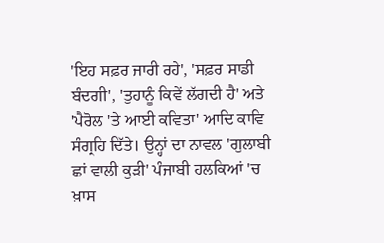'ਇਹ ਸਫ਼ਰ ਜਾਰੀ ਰਹੇ', 'ਸਫ਼ਰ ਸਾਡੀ ਬੰਦਗੀ', 'ਤੁਹਾਨੂੰ ਕਿਵੇਂ ਲੱਗਦੀ ਹੈ' ਅਤੇ 'ਪੈਰੋਲ 'ਤੇ ਆਈ ਕਵਿਤਾ' ਆਦਿ ਕਾਵਿ ਸੰਗ੍ਰਹਿ ਦਿੱਤੇ। ਉਨ੍ਹਾਂ ਦਾ ਨਾਵਲ 'ਗੁਲਾਬੀ ਛਾਂ ਵਾਲੀ ਕੁੜੀ' ਪੰਜਾਬੀ ਹਲਕਿਆਂ 'ਚ ਖ਼ਾਸ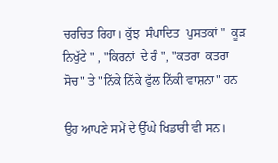ਚਰਚਿਤ ਰਿਹਾ। ਕੁੱਝ  ਸੰਪਾਦਿਤ  ਪੁਸਤਕਾਂ "  ਕੂੜ  ਨਿਖੁੱਟੇ " , "ਕਿਰਨਾਂ  ਦੇ ਰੰ ", "ਕਤਰਾ  ਕਤਰਾ  ਸੋਚ" ਤੇ "ਨਿੱਕੇ ਨਿੱਕੇ ਫੁੱਲ ਨਿੱਕੀ ਵਾਸ਼ਨਾ" ਹਨ

ਉਹ ਆਪਣੇ ਸਮੇਂ ਦੇ ਉੱਘੇ ਖਿਡਾਰੀ ਵੀ ਸਨ।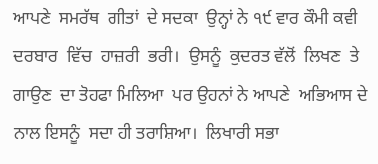ਆਪਣੇ  ਸਮਰੱਥ  ਗੀਤਾਂ  ਦੇ ਸਦਕਾ  ਉਨ੍ਹਾਂ ਨੇ ੧੯ ਵਾਰ ਕੌਮੀ ਕਵੀ ਦਰਬਾਰ  ਵਿੱਚ  ਹਾਜ਼ਰੀ  ਭਰੀ।  ਉਸਨੂੰ  ਕੁਦਰਤ ਵੱਲੋਂ  ਲਿਖਣ  ਤੇ ਗਾਉਣ  ਦਾ ਤੋਹਫਾ ਮਿਲਿਆ  ਪਰ ਉਹਨਾਂ ਨੇ ਆਪਣੇ  ਅਭਿਆਸ ਦੇ ਨਾਲ ਇਸਨੂੰ  ਸਦਾ ਹੀ ਤਰਾਸ਼ਿਆ।  ਲਿਖਾਰੀ ਸਭਾ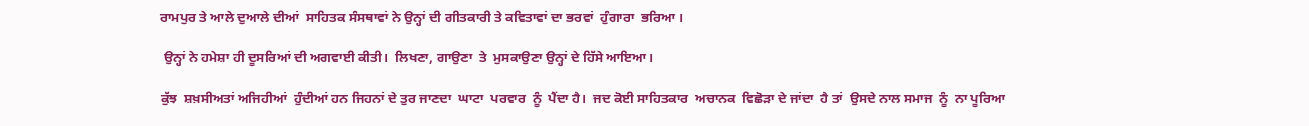ਰਾਮਪੁਰ ਤੇ ਆਲੇ ਦੁਆਲੇ ਦੀਆਂ  ਸਾਹਿਤਕ ਸੰਸਥਾਵਾਂ ਨੇ ਉਨ੍ਹਾਂ ਦੀ ਗੀਤਕਾਰੀ ਤੇ ਕਵਿਤਾਵਾਂ ਦਾ ਭਰਵਾਂ  ਹੁੰਗਾਰਾ  ਭਰਿਆ ।

 ਉਨ੍ਹਾਂ ਨੇ ਹਮੇਸ਼ਾ ਹੀ ਦੂਸਰਿਆਂ ਦੀ ਅਗਵਾਈ ਕੀਤੀ।  ਲਿਖਣਾ, ਗਾਉਣਾ  ਤੇ  ਮੁਸਕਾਉਣਾ ਉਨ੍ਹਾਂ ਦੇ ਹਿੱਸੇ ਆਇਆ।

ਕੁੱਝ  ਸ਼ਖ਼ਸੀਅਤਾਂ ਅਜਿਹੀਆਂ  ਹੁੰਦੀਆਂ ਹਨ ਜਿਹਨਾਂ ਦੇ ਤੁਰ ਜਾਣਦਾ  ਘਾਟਾ  ਪਰਵਾਰ  ਨੂੰ  ਪੈਂਦਾ ਹੈ।  ਜਦ ਕੋਈ ਸਾਹਿਤਕਾਰ  ਅਚਾਨਕ  ਵਿਛੋੜਾ ਦੇ ਜਾਂਦਾ  ਹੈ ਤਾਂ  ਉਸਦੇ ਨਾਲ ਸਮਾਜ  ਨੂੰ  ਨਾ ਪੂਰਿਆ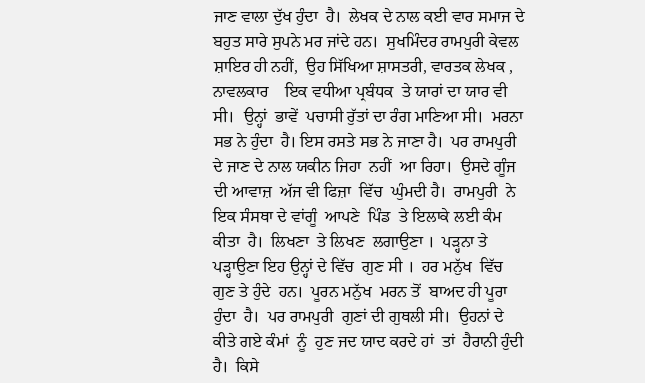ਜਾਣ ਵਾਲਾ ਦੁੱਖ ਹੁੰਦਾ  ਹੈ।  ਲੇਖਕ ਦੇ ਨਾਲ ਕਈ ਵਾਰ ਸਮਾਜ ਦੇ ਬਹੁਤ ਸਾਰੇ ਸੁਪਨੇ ਮਰ ਜਾਂਦੇ ਹਨ।  ਸੁਖਮਿੰਦਰ ਰਾਮਪੁਰੀ ਕੇਵਲ  ਸ਼ਾਇਰ ਹੀ ਨਹੀਂ,  ਉਹ ਸਿੱਖਿਆ ਸ਼ਾਸਤਰੀ, ਵਾਰਤਕ ਲੇਖਕ ,  ਨਾਵਲਕਾਰ    ਇਕ ਵਧੀਆ ਪ੍ਰਬੰਧਕ  ਤੇ ਯਾਰਾਂ ਦਾ ਯਾਰ ਵੀ ਸੀ।  ਉਨ੍ਹਾਂ  ਭਾਵੇਂ  ਪਚਾਸੀ ਰੁੱਤਾਂ ਦਾ ਰੰਗ ਮਾਣਿਆ ਸੀ।  ਮਰਨਾ  ਸਭ ਨੇ ਹੁੰਦਾ  ਹੈ। ਇਸ ਰਸਤੇ ਸਭ ਨੇ ਜਾਣਾ ਹੈ।  ਪਰ ਰਾਮਪੁਰੀ  ਦੇ ਜਾਣ ਦੇ ਨਾਲ ਯਕੀਨ ਜਿਹਾ  ਨਹੀਂ  ਆ ਰਿਹਾ।  ਉਸਦੇ ਗੂੰਜ ਦੀ ਆਵਾਜ਼  ਅੱਜ ਵੀ ਫਿਜ਼ਾ  ਵਿੱਚ  ਘੁੰਮਦੀ ਹੈ।  ਰਾਮਪੁਰੀ  ਨੇ ਇਕ ਸੰਸਥਾ ਦੇ ਵਾਂਗੂੰ  ਆਪਣੇ  ਪਿੰਡ  ਤੇ ਇਲਾਕੇ ਲਈ ਕੰਮ ਕੀਤਾ  ਹੈ।  ਲਿਖਣਾ  ਤੇ ਲਿਖਣ  ਲਗਾਉਣਾ ।  ਪੜ੍ਹਨਾ ਤੇ ਪੜ੍ਹਾਉਣਾ ਇਹ ਉਨ੍ਹਾਂ ਦੇ ਵਿੱਚ  ਗੁਣ ਸੀ ।  ਹਰ ਮਨੁੱਖ  ਵਿੱਚ  ਗੁਣ ਤੇ ਹੁੰਦੇ  ਹਨ।  ਪੂਰਨ ਮਨੁੱਖ  ਮਰਨ ਤੋਂ  ਬਾਅਦ ਹੀ ਪੂਰਾ ਹੁੰਦਾ  ਹੈ।  ਪਰ ਰਾਮਪੁਰੀ  ਗੁਣਾਂ ਦੀ ਗੁਥਲੀ ਸੀ।  ਉਹਨਾਂ ਦੇ ਕੀਤੇ ਗਏ ਕੰਮਾਂ  ਨੂੰ  ਹੁਣ ਜਦ ਯਾਦ ਕਰਦੇ ਹਾਂ  ਤਾਂ  ਹੈਰਾਨੀ ਹੁੰਦੀ  ਹੈ।  ਕਿਸੇ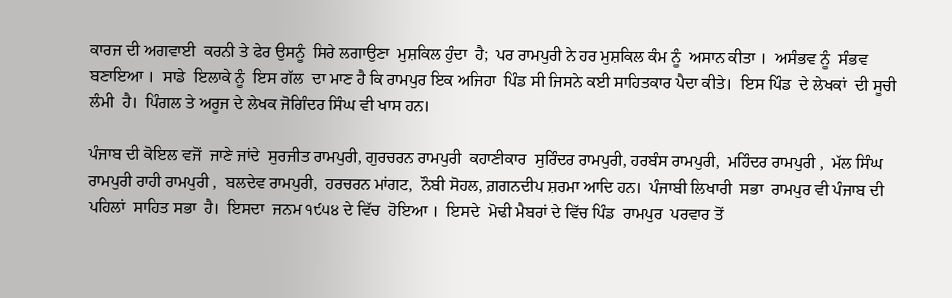ਕਾਰਜ ਦੀ ਅਗਵਾਈ  ਕਰਨੀ ਤੇ ਫੇਰ ਉਸਨੂੰ  ਸਿਰੇ ਲਗਾਉਣਾ  ਮੁਸ਼ਕਿਲ ਹੁੰਦਾ  ਹੈ;  ਪਰ ਰਾਮਪੁਰੀ ਨੇ ਹਰ ਮੁਸ਼ਕਿਲ ਕੰਮ ਨੂੰ  ਅਸਾਨ ਕੀਤਾ ।  ਅਸੰਭਵ ਨੂੰ  ਸੰਭਵ  ਬਣਾਇਆ ।  ਸਾਡੇ  ਇਲਾਕੇ ਨੂੰ  ਇਸ ਗੱਲ  ਦਾ ਮਾਣ ਹੈ ਕਿ ਰਾਮਪੁਰ ਇਕ ਅਜਿਹਾ  ਪਿੰਡ ਸੀ ਜਿਸਨੇ ਕਈ ਸਾਹਿਤਕਾਰ ਪੈਦਾ ਕੀਤੇ।  ਇਸ ਪਿੰਡ  ਦੇ ਲੇਖਕਾਂ  ਦੀ ਸੂਚੀ ਲੰਮੀ  ਹੈ।  ਪਿੰਗਲ ਤੇ ਅਰੂਜ ਦੇ ਲੇਖਕ ਜੋਗਿੰਦਰ ਸਿੰਘ ਵੀ ਖਾਸ ਹਨ।

ਪੰਜਾਬ ਦੀ ਕੋਇਲ ਵਜੋਂ  ਜਾਣੇ ਜਾਂਦੇ  ਸੁਰਜੀਤ ਰਾਮਪੁਰੀ, ਗੁਰਚਰਨ ਰਾਮਪੁਰੀ  ਕਹਾਣੀਕਾਰ  ਸੁਰਿੰਦਰ ਰਾਮਪੁਰੀ, ਹਰਬੰਸ ਰਾਮਪੁਰੀ,  ਮਹਿੰਦਰ ਰਾਮਪੁਰੀ ,  ਮੱਲ ਸਿੰਘ  ਰਾਮਪੁਰੀ ਰਾਹੀ ਰਾਮਪੁਰੀ ,  ਬਲਦੇਵ ਰਾਮਪੁਰੀ,  ਹਰਚਰਨ ਮਾਂਗਟ,  ਨੌਬੀ ਸੋਹਲ, ਗ਼ਗਨਦੀਪ ਸ਼ਰਮਾ ਆਦਿ ਹਨ।  ਪੰਜਾਬੀ ਲਿਖਾਰੀ  ਸਭਾ  ਰਾਮਪੁਰ ਵੀ ਪੰਜਾਬ ਦੀ ਪਹਿਲਾਂ  ਸਾਹਿਤ ਸਭਾ  ਹੈ।  ਇਸਦਾ  ਜਨਮ ੧੯੫੪ ਦੇ ਵਿੱਚ  ਹੋਇਆ ।  ਇਸਦੇ  ਮੋਢੀ ਮੈਬਰਾਂ ਦੇ ਵਿੱਚ ਪਿੰਡ  ਰਾਮਪੁਰ  ਪਰਵਾਰ ਤੋਂ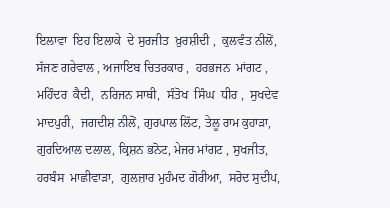ਇਲਾਵਾ  ਇਹ ਇਲਾਕੇ  ਦੇ ਸੁਰਜੀਤ  ਖ਼ੁਰਸ਼ੀਦੀ ,  ਕੁਲਵੰਤ ਨੀਲੋਂ,  ਸੱਜਣ ਗਰੇਵਾਲ , ਅਜਾਇਬ ਚਿਤਰਕਾਰ ,  ਹਰਭਜਨ  ਮਾਂਗਟ ,  ਮਹਿੰਦਰ  ਕੈਦੀ,  ਨਰਿਜਨ ਸਾਥੀ,  ਸੰਤੋਖ  ਸਿੰਘ  ਧੀਰ ,  ਸੁਖਦੇਵ ਮਾਦਪੁਰੀ,  ਜਗਦੀਸ਼ ਨੀਲੋਂ, ਗੁਰਪਾਲ ਲਿੱਟ, ਤੇਲੂ ਰਾਮ ਕੁਹਾੜਾ, ਗੁਰਦਿਆਲ ਦਲਾਲ, ਕ੍ਰਿਸ਼ਨ ਭਨੋਟ, ਮੇਜਰ ਮਾਂਗਟ , ਸੁਖਜੀਤ,  ਹਰਬੰਸ  ਮਾਛੀਵਾੜਾ,  ਗੁਲਜ਼ਾਰ ਮੁਹੰਮਦ ਗੋਰੀਆ,  ਸਰੋਦ ਸੁਦੀਪ,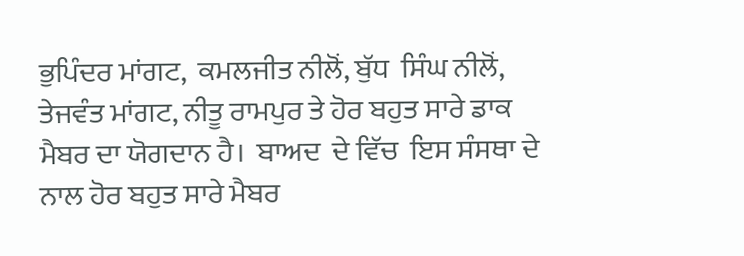ਭੁਪਿੰਦਰ ਮਾਂਗਟ,  ਕਮਲਜੀਤ ਨੀਲੋਂ, ਬੁੱਧ  ਸਿੰਘ ਨੀਲੋਂ,  ਤੇਜਵੰਤ ਮਾਂਗਟ, ਨੀਤੂ ਰਾਮਪੁਰ ਤੇ ਹੋਰ ਬਹੁਤ ਸਾਰੇ ਡਾਕ ਮੈਬਰ ਦਾ ਯੋਗਦਾਨ ਹੈ।  ਬਾਅਦ  ਦੇ ਵਿੱਚ  ਇਸ ਸੰਸਥਾ ਦੇ ਨਾਲ ਹੋਰ ਬਹੁਤ ਸਾਰੇ ਮੈਬਰ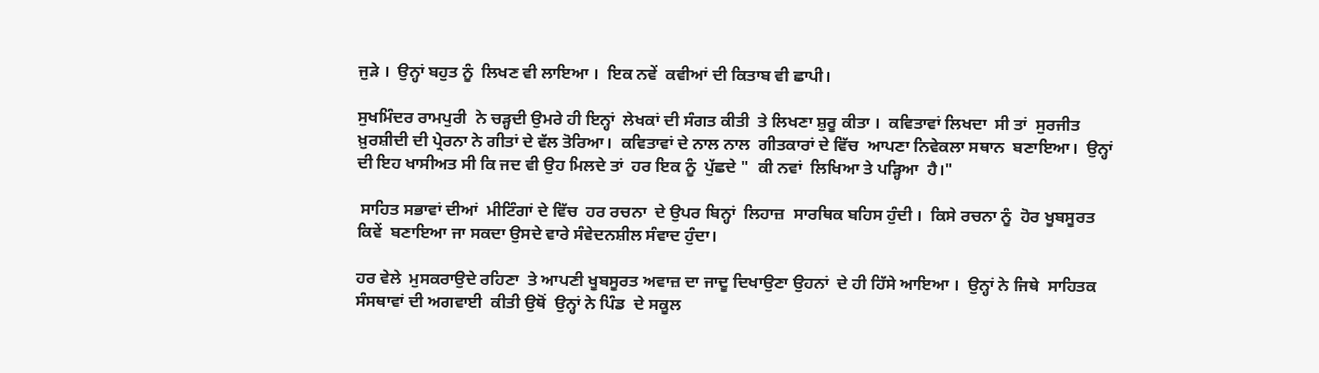ਜੁੜੇ ।  ਉਨ੍ਹਾਂ ਬਹੁਤ ਨੂੰ  ਲਿਖਣ ਵੀ ਲਾਇਆ ।  ਇਕ ਨਵੇਂ  ਕਵੀਆਂ ਦੀ ਕਿਤਾਬ ਵੀ ਛਾਪੀ।

ਸੁਖਮਿੰਦਰ ਰਾਮਪੁਰੀ  ਨੇ ਚੜ੍ਹਦੀ ਉਮਰੇ ਹੀ ਇਨ੍ਹਾਂ  ਲੇਖਕਾਂ ਦੀ ਸੰਗਤ ਕੀਤੀ  ਤੇ ਲਿਖਣਾ ਸ਼ੁਰੂ ਕੀਤਾ ।  ਕਵਿਤਾਵਾਂ ਲਿਖਦਾ  ਸੀ ਤਾਂ  ਸੁਰਜੀਤ ਖ਼ੁਰਸ਼ੀਦੀ ਦੀ ਪ੍ਰੇਰਨਾ ਨੇ ਗੀਤਾਂ ਦੇ ਵੱਲ ਤੋਰਿਆ।  ਕਵਿਤਾਵਾਂ ਦੇ ਨਾਲ ਨਾਲ  ਗੀਤਕਾਰਾਂ ਦੇ ਵਿੱਚ  ਆਪਣਾ ਨਿਵੇਕਲਾ ਸਥਾਨ  ਬਣਾਇਆ।  ਉਨ੍ਹਾਂ  ਦੀ ਇਹ ਖਾਸੀਅਤ ਸੀ ਕਿ ਜਦ ਵੀ ਉਹ ਮਿਲਦੇ ਤਾਂ  ਹਰ ਇਕ ਨੂੰ  ਪੁੱਛਦੇ "  ਕੀ ਨਵਾਂ  ਲਿਖਿਆ ਤੇ ਪੜ੍ਹਿਆ  ਹੈ।"

 ਸਾਹਿਤ ਸਭਾਵਾਂ ਦੀਆਂ  ਮੀਟਿੰਗਾਂ ਦੇ ਵਿੱਚ  ਹਰ ਰਚਨਾ  ਦੇ ਉਪਰ ਬਿਨ੍ਹਾਂ  ਲਿਹਾਜ਼  ਸਾਰਥਿਕ ਬਹਿਸ ਹੁੰਦੀ ।  ਕਿਸੇ ਰਚਨਾ ਨੂੰ  ਹੋਰ ਖੂਬਸੂਰਤ ਕਿਵੇਂ  ਬਣਾਇਆ ਜਾ ਸਕਦਾ ਉਸਦੇ ਵਾਰੇ ਸੰਵੇਦਨਸ਼ੀਲ ਸੰਵਾਦ ਹੁੰਦਾ।

ਹਰ ਵੇਲੇ  ਮੁਸਕਰਾਉਦੇ ਰਹਿਣਾ  ਤੇ ਆਪਣੀ ਖੂਬਸੂਰਤ ਅਵਾਜ਼ ਦਾ ਜਾਦੂ ਦਿਖਾਉਣਾ ਉਹਨਾਂ  ਦੇ ਹੀ ਹਿੱਸੇ ਆਇਆ ।  ਉਨ੍ਹਾਂ ਨੇ ਜਿਥੇ  ਸਾਹਿਤਕ ਸੰਸਥਾਵਾਂ ਦੀ ਅਗਵਾਈ  ਕੀਤੀ ਉਥੋਂ  ਉਨ੍ਹਾਂ ਨੇ ਪਿੰਡ  ਦੇ ਸਕੂਲ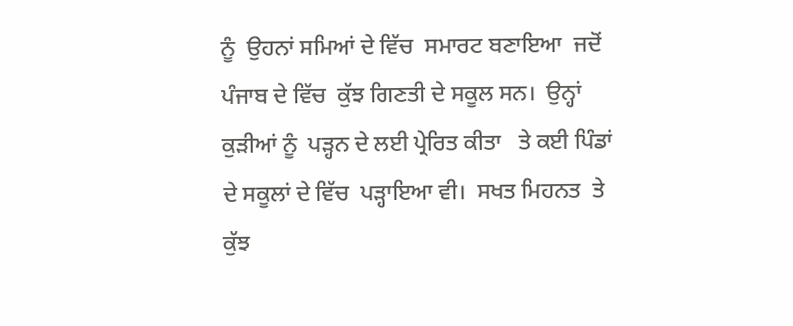ਨੂੰ  ਉਹਨਾਂ ਸਮਿਆਂ ਦੇ ਵਿੱਚ  ਸਮਾਰਟ ਬਣਾਇਆ  ਜਦੋਂ  ਪੰਜਾਬ ਦੇ ਵਿੱਚ  ਕੁੱਝ ਗਿਣਤੀ ਦੇ ਸਕੂਲ ਸਨ।  ਉਨ੍ਹਾਂ  ਕੁੜੀਆਂ ਨੂੰ  ਪੜ੍ਹਨ ਦੇ ਲਈ ਪ੍ਰੇਰਿਤ ਕੀਤਾ   ਤੇ ਕਈ ਪਿੰਡਾਂ ਦੇ ਸਕੂਲਾਂ ਦੇ ਵਿੱਚ  ਪੜ੍ਹਾਇਆ ਵੀ।  ਸਖਤ ਮਿਹਨਤ  ਤੇ ਕੁੱਝ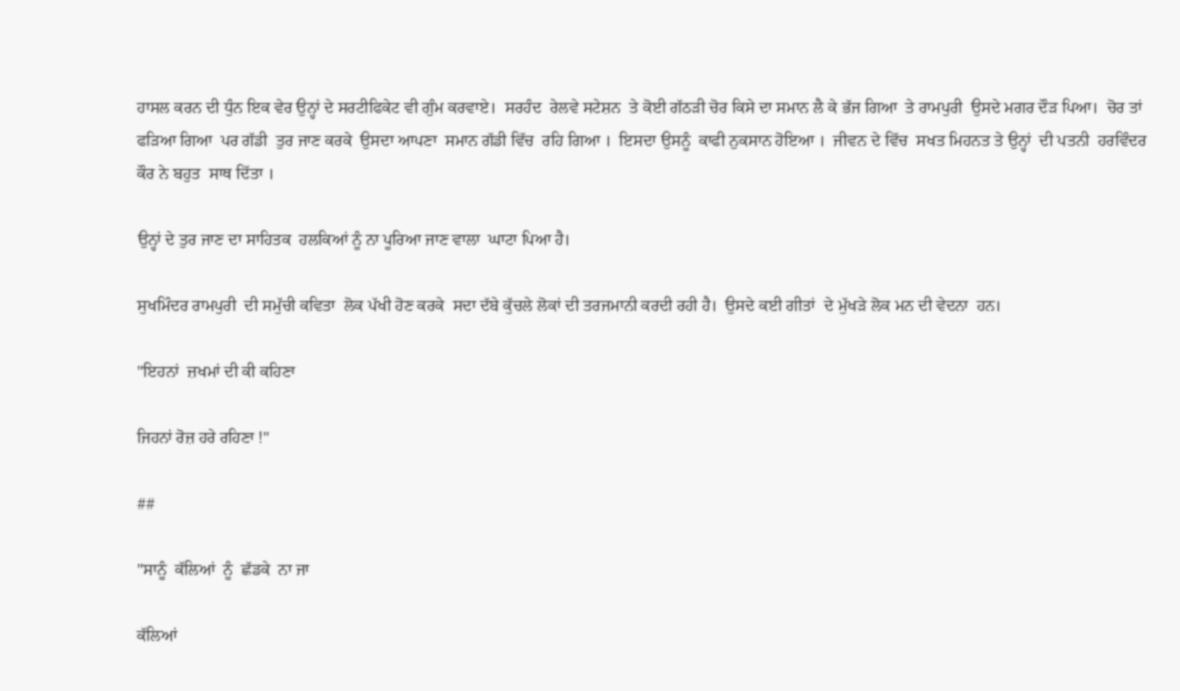ਹਾਸਲ ਕਰਨ ਦੀ ਧੁੰਨ ਇਕ ਵੇਰ ਉਨ੍ਹਾਂ ਦੇ ਸਰਟੀਫਿਕੇਟ ਵੀ ਗੁੰਮ ਕਰਵਾਏ।  ਸਰਹੰਦ  ਰੇਲਵੇ ਸਟੇਸ਼ਨ  ਤੇ ਕੋਈ ਗੱਠੜੀ ਚੋਰ ਕਿਸੇ ਦਾ ਸਮਾਨ ਲੈ ਕੇ ਭੱਜ ਗਿਆ  ਤੇ ਰਾਮਪੁਰੀ  ਉਸਦੇ ਮਗਰ ਦੌੜ ਪਿਆ।  ਚੋਰ ਤਾਂ  ਫੜਿਆ ਗਿਆ  ਪਰ ਗੱਡੀ  ਤੁਰ ਜਾਣ ਕਰਕੇ  ਉਸਦਾ ਆਪਣਾ  ਸਮਾਨ ਗੱਡੀ ਵਿੱਚ  ਰਹਿ ਗਿਆ ।  ਇਸਦਾ ਉਸਨੂੰ  ਕਾਫੀ ਨੁਕਸਾਨ ਹੋਇਆ ।  ਜੀਵਨ ਦੇ ਵਿੱਚ  ਸਖਤ ਮਿਹਨਤ ਤੇ ਉਨ੍ਹਾਂ  ਦੀ ਪਤਨੀ  ਹਰਵਿੰਦਰ ਕੌਰ ਨੇ ਬਹੁਤ  ਸਾਥ ਦਿੱਤਾ ।

ਉਨ੍ਹਾਂ ਦੇ ਤੁਰ ਜਾਣ ਦਾ ਸਾਹਿਤਕ  ਹਲਕਿਆਂ ਨੂੰ ਨਾ ਪੂਰਿਆ ਜਾਣ ਵਾਲਾ  ਘਾਟਾ ਪਿਆ ਹੈ।

ਸੁਖਮਿੰਦਰ ਰਾਮਪੁਰੀ  ਦੀ ਸਮੁੱਚੀ ਕਵਿਤਾ  ਲੋਕ ਪੱਖੀ ਹੋਣ ਕਰਕੇ  ਸਦਾ ਦੱਬੇ ਕੁੱਚਲੇ ਲੋਕਾਂ ਦੀ ਤਰਜਮਾਨੀ ਕਰਦੀ ਰਹੀ ਹੈ।  ਉਸਦੇ ਕਈ ਗੀਤਾਂ  ਦੇ ਮੁੱਖੜੇ ਲੋਕ ਮਨ ਦੀ ਵੇਦਨਾ  ਹਨ।

"ਇਹਨਾਂ  ਜ਼ਖਮਾਂ ਦੀ ਕੀ ਕਹਿਣਾ

ਜਿਹਨਾਂ ਰੋਜ਼ ਹਰੇ ਰਹਿਣਾ !"

##

"ਸਾਨੂੰ  ਕੱਲਿਆਂ  ਨੂੰ  ਛੱਡਕੇ  ਨਾ ਜਾ

ਕੱਲਿਆਂ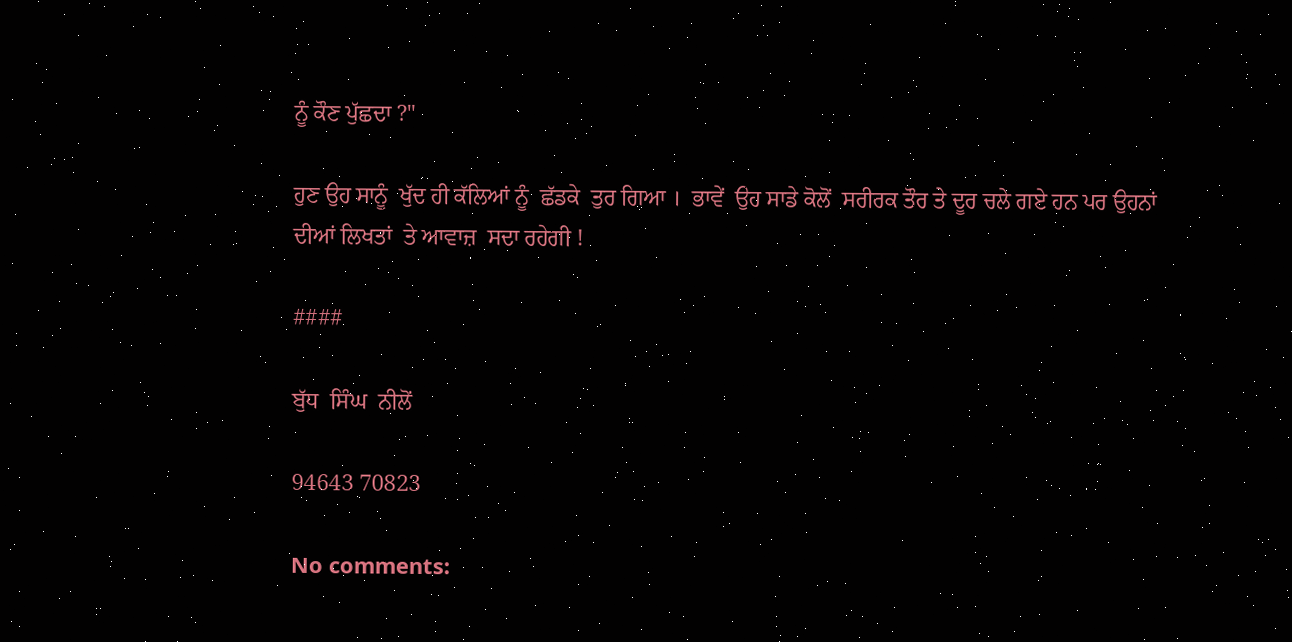ਨੂੰ ਕੌਣ ਪੁੱਛਦਾ ?"

ਹੁਣ ਉਹ ਸਾਨੂੰ  ਖੁੱਦ ਹੀ ਕੱਲਿਆਂ ਨੂੰ  ਛੱਡਕੇ  ਤੁਰ ਗਿਆ ।  ਭਾਵੇਂ  ਉਹ ਸਾਡੇ ਕੋਲੋਂ  ਸਰੀਰਕ ਤੌਰ ਤੇ ਦੂਰ ਚਲੇ ਗਏ ਹਨ ਪਰ ਉਹਨਾਂ ਦੀਆਂ ਲਿਖਤਾਂ  ਤੇ ਆਵਾਜ਼  ਸਦਾ ਰਹੇਗੀ !

####

ਬੁੱਧ  ਸਿੰਘ  ਨੀਲੋਂ

94643 70823

No comments: